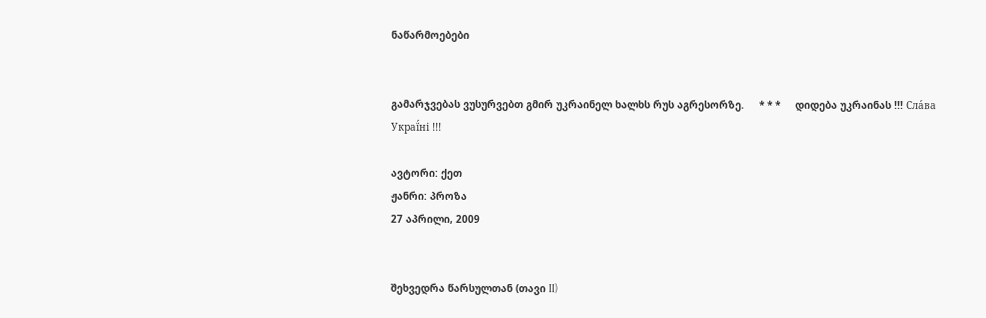ნაწარმოებები


გამარჯვებას ვუსურვებთ გმირ უკრაინელ ხალხს რუს აგრესორზე.     * * *     დიდება უკრაინას !!! Сла́ва Украї́ні !!!

ავტორი: ქეთ
ჟანრი: პროზა
27 აპრილი, 2009


შეხვედრა წარსულთან (თავი II)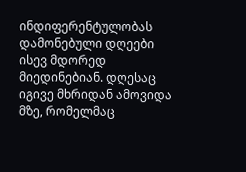ინდიფერენტულობას დამონებული დღეები ისევ მდორედ მიედინებიან. დღესაც იგივე მხრიდან ამოვიდა მზე, რომელმაც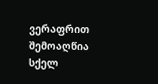ვერაფრით შემოაღწია სქელ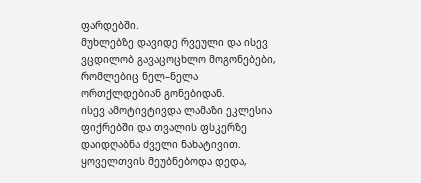ფარდებში.
მუხლებზე დავიდე რვეული და ისევ ვცდილობ გავაცოცხლო მოგონებები, რომლებიც ნელ–ნელა ორთქლდებიან გონებიდან.
ისევ ამოტივტივდა ლამაზი ეკლესია ფიქრებში და თვალის ფსკერზე დაიდღაბნა ძველი ნახატივით.
ყოველთვის მეუბნებოდა დედა,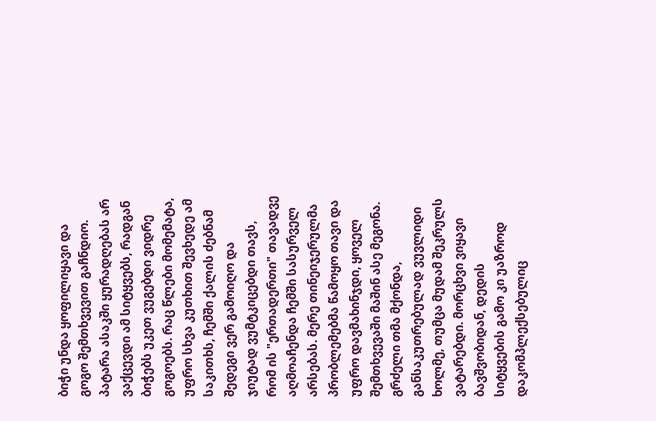ბიჭი უნდა ყოფილიყავი და გოგო შემთხვევით გაჩნდიო. პატარა ასაკში ყურადღებას არ ვაქცევდი ამ სიტყვებს, რადგან ბიჭებს უკეთ ვუგებდი ვიდრე გოგოებს. რაც წლები მომემატა, უფრო სხვა კუთხით შევხედე ამ საკითხს, ჩემში ქალის ძებნამ შედეგი ვერ გამოიღო და ჯიუტად ვუმტკიცებდი თავს, რომ ის "ერთადერთი" თავადვე აღმოაჩენდა ჩემში სასურველ არსებას. მერე თინეიჯერულმა პრობლემებმა წამოყო თავი და უფრო დავმახინჯდი, ყოველ შემთხვევაში მაშინ ასე მეგონა. გრძელი თმა მქონდა, განსაკუთრებულად ვუვლიდი ხოლმე, თუმცა მუდამ შეკრულს ვატარებდი. მორცხვი ვიყავი ბავშვობიდან, დედის სიტყვების გამო კი უაზროდ დაკომპლექსებულიც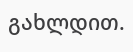გახლდით.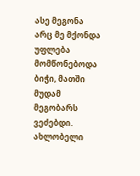ასე მეგონა არც მე მქონდა უფლება მომწონებოდა ბიჭი, მათში მუდამ მეგობარს ვეძებდი. ახლობელი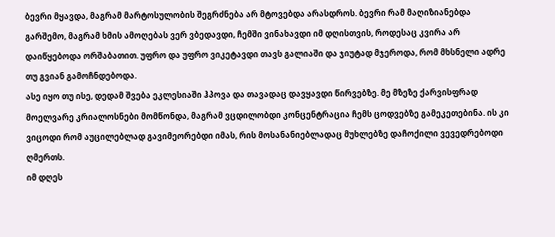ბევრი მყავდა, მაგრამ მარტოსულობის შეგრძნება არ მტოვებდა არასდროს. ბევრი რამ მაღიზიანებდა გარშემო, მაგრამ ხმის ამოღებას ვერ ვბედავდი, ჩემში ვინახავდი იმ დღისთვის, როდესაც კვირა არ დაიწყებოდა ორშაბათით. უფრო და უფრო ვიკეტავდი თავს გალიაში და ჯიუტად მჯეროდა, რომ მხსნელი ადრე თუ გვიან გამოჩნდებოდა.
ასე იყო თუ ისე, დედამ შვება ეკლესიაში ჰპოვა და თავადაც დავყავდი წირვებზე. მე მზეზე ქარვისფრად მოელვარე კრიალოსნები მომწონდა, მაგრამ ვცდილობდი კონცენტრაცია ჩემს ცოდვებზე გამეკეთებინა. ის კი ვიცოდი რომ აუცილებლად გავიმეორებდი იმას, რის მოსანანიებლადაც მუხლებზე დაჩოქილი ვევედრებოდი ღმერთს.
იმ დღეს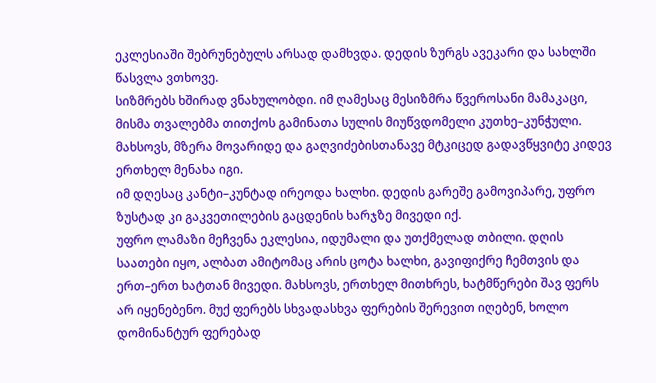ეკლესიაში შებრუნებულს არსად დამხვდა. დედის ზურგს ავეკარი და სახლში წასვლა ვთხოვე.
სიზმრებს ხშირად ვნახულობდი. იმ ღამესაც მესიზმრა წვეროსანი მამაკაცი, მისმა თვალებმა თითქოს გამინათა სულის მიუწვდომელი კუთხე–კუნჭული. მახსოვს, მზერა მოვარიდე და გაღვიძებისთანავე მტკიცედ გადავწყვიტე კიდევ ერთხელ მენახა იგი.
იმ დღესაც კანტი–კუნტად ირეოდა ხალხი. დედის გარეშე გამოვიპარე, უფრო ზუსტად კი გაკვეთილების გაცდენის ხარჯზე მივედი იქ.
უფრო ლამაზი მეჩვენა ეკლესია, იდუმალი და უთქმელად თბილი. დღის საათები იყო, ალბათ ამიტომაც არის ცოტა ხალხი, გავიფიქრე ჩემთვის და ერთ–ერთ ხატთან მივედი. მახსოვს, ერთხელ მითხრეს, ხატმწერები შავ ფერს არ იყენებენო. მუქ ფერებს სხვადასხვა ფერების შერევით იღებენ, ხოლო დომინანტურ ფერებად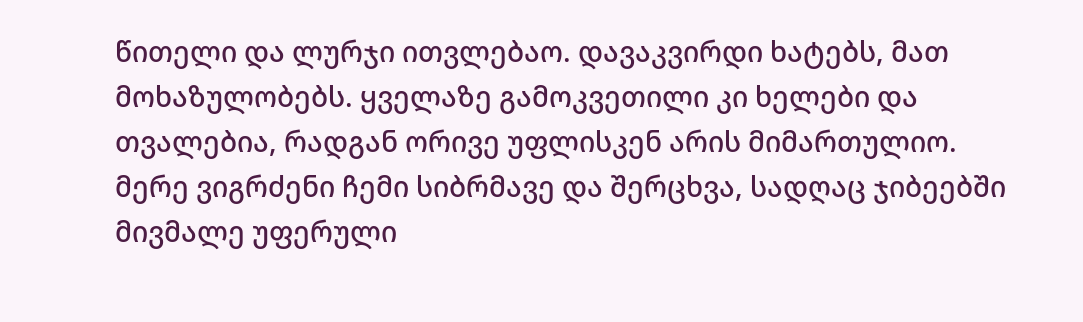წითელი და ლურჯი ითვლებაო. დავაკვირდი ხატებს, მათ მოხაზულობებს. ყველაზე გამოკვეთილი კი ხელები და თვალებია, რადგან ორივე უფლისკენ არის მიმართულიო. მერე ვიგრძენი ჩემი სიბრმავე და შერცხვა, სადღაც ჯიბეებში მივმალე უფერული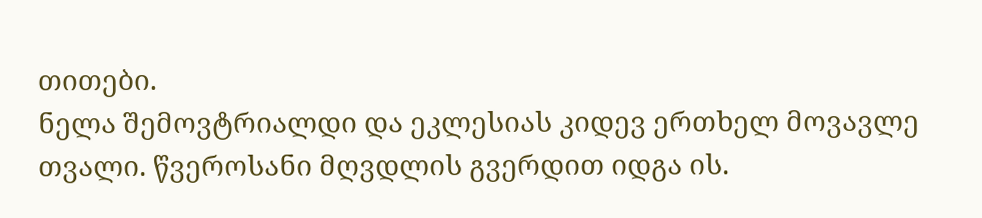თითები.
ნელა შემოვტრიალდი და ეკლესიას კიდევ ერთხელ მოვავლე თვალი. წვეროსანი მღვდლის გვერდით იდგა ის.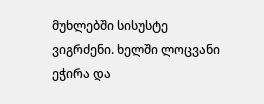მუხლებში სისუსტე ვიგრძენი. ხელში ლოცვანი ეჭირა და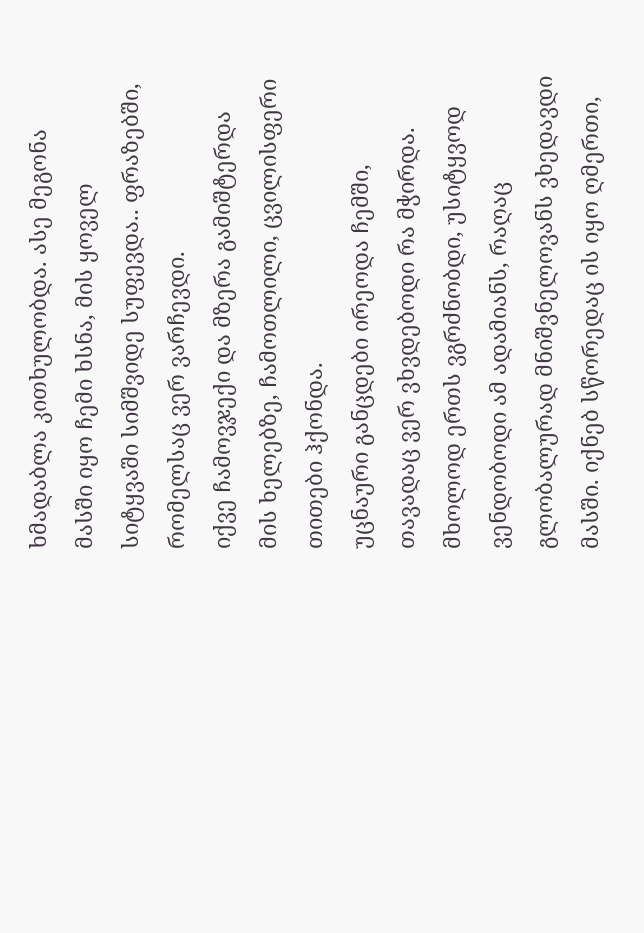ხმადაბლა კითხულობდა. ასე მეგონა მასში იყო ჩემი ხსნა, მის ყოველ სიტყვაში სიმშვიდე სუფევდა.. ფრაზებში, რომელსაც ვერ ვარჩევდი.
იქვე ჩამოვჯექი და მზერა გამიშტერდა მის ხელებზე, ჩამოთლილი, ცვილისფერი თითები ჰქონდა.
უცნაური განცდები ირეოდა ჩემში, თავადაც ვერ ვხვდებოდი რა მჭირდა. მხოლოდ ერთს ვგრძნობდი, უსიტყვოდ ვენდობოდი ამ ადამიანს, რაღაც გლობალურად მნიშვნელოვანს ვხედავდი მასში. იქნებ სწორედაც ის იყო ღმერთი,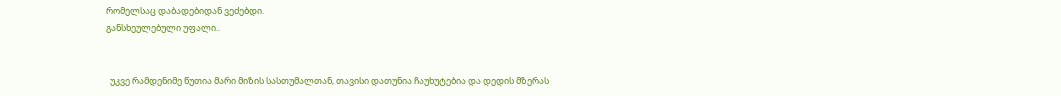რომელსაც დაბადებიდან ვეძებდი.
განსხეულებული უფალი..


  უკვე რამდენიმე წუთია მარი მიზის სასთუმალთან, თავისი დათუნია ჩაუხუტებია და დედის მზერას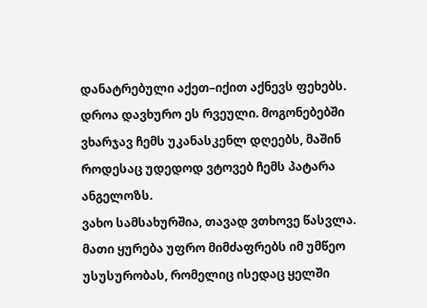დანატრებული აქეთ–იქით აქნევს ფეხებს. დროა დავხურო ეს რვეული. მოგონებებში ვხარჯავ ჩემს უკანასკენლ დღეებს, მაშინ როდესაც უდედოდ ვტოვებ ჩემს პატარა ანგელოზს.
ვახო სამსახურშია, თავად ვთხოვე წასვლა. მათი ყურება უფრო მიმძაფრებს იმ უმწეო უსუსურობას, რომელიც ისედაც ყელში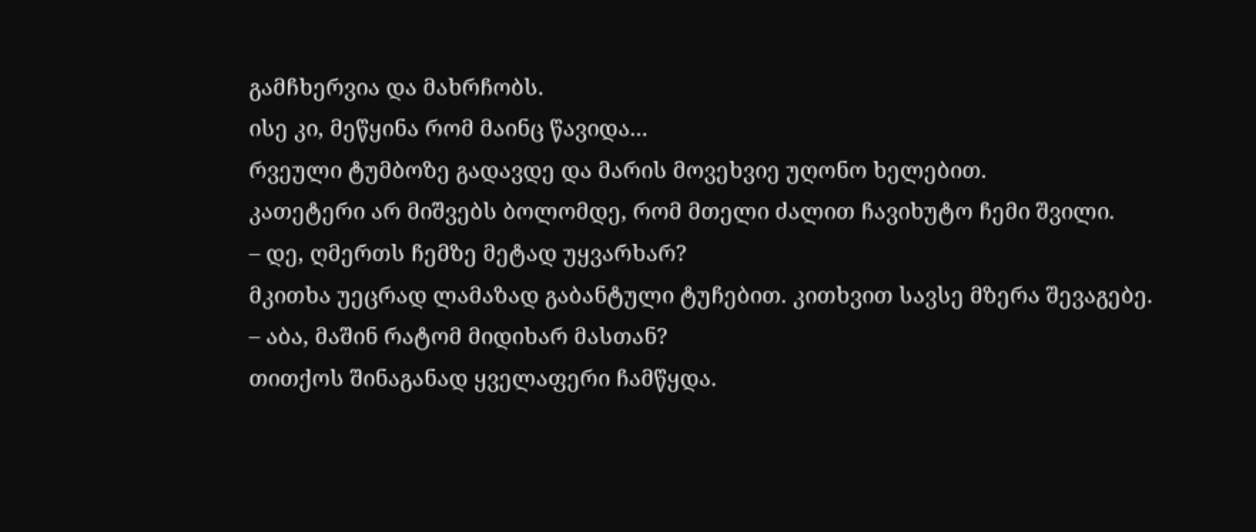გამჩხერვია და მახრჩობს.
ისე კი, მეწყინა რომ მაინც წავიდა...
რვეული ტუმბოზე გადავდე და მარის მოვეხვიე უღონო ხელებით.
კათეტერი არ მიშვებს ბოლომდე, რომ მთელი ძალით ჩავიხუტო ჩემი შვილი.
– დე, ღმერთს ჩემზე მეტად უყვარხარ?
მკითხა უეცრად ლამაზად გაბანტული ტუჩებით. კითხვით სავსე მზერა შევაგებე.
– აბა, მაშინ რატომ მიდიხარ მასთან?
თითქოს შინაგანად ყველაფერი ჩამწყდა.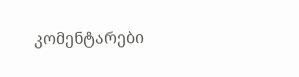კომენტარები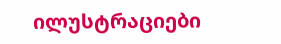ილუსტრაციები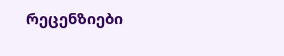რეცენზიები